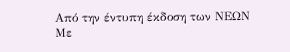Από την έντυπη έκδοση των ΝΕΩΝ
Με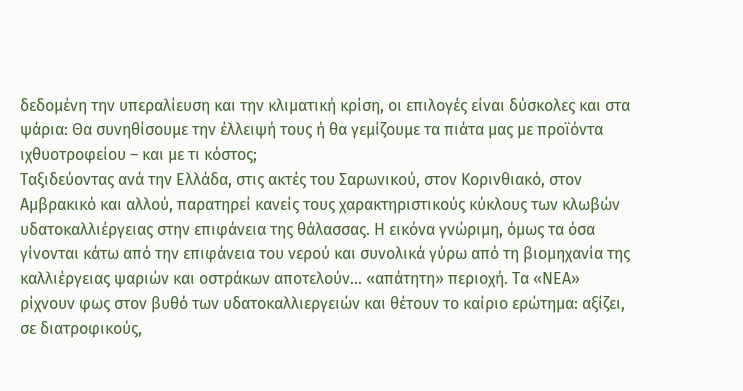δεδομένη την υπεραλίευση και την κλιματική κρίση, οι επιλογές είναι δύσκολες και στα ψάρια: Θα συνηθίσουμε την έλλειψή τους ή θα γεμίζουμε τα πιάτα μας με προϊόντα ιχθυοτροφείου – και με τι κόστος;
Ταξιδεύοντας ανά την Ελλάδα, στις ακτές του Σαρωνικού, στον Κορινθιακό, στον Αμβρακικό και αλλού, παρατηρεί κανείς τους χαρακτηριστικούς κύκλους των κλωβών υδατοκαλλιέργειας στην επιφάνεια της θάλασσας. Η εικόνα γνώριμη, όμως τα όσα γίνονται κάτω από την επιφάνεια του νερού και συνολικά γύρω από τη βιομηχανία της καλλιέργειας ψαριών και οστράκων αποτελούν… «απάτητη» περιοχή. Τα «ΝΕΑ» ρίχνουν φως στον βυθό των υδατοκαλλιεργειών και θέτουν το καίριο ερώτημα: αξίζει, σε διατροφικούς,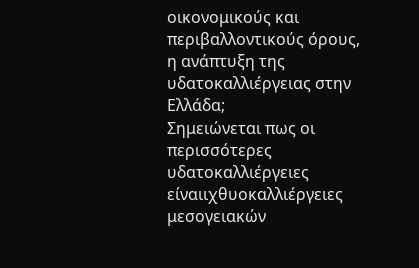οικονομικούς και περιβαλλοντικούς όρους, η ανάπτυξη της υδατοκαλλιέργειας στην Ελλάδα;
Σημειώνεται πως οι περισσότερες υδατοκαλλιέργειες είναιιχθυοκαλλιέργειες μεσογειακών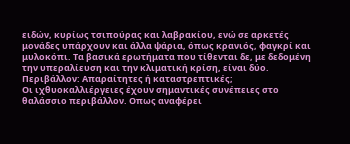ειδών, κυρίως τσιπούρας και λαβρακίου, ενώ σε αρκετές μονάδες υπάρχουν και άλλα ψάρια, όπως κρανιός, φαγκρί και μυλοκόπι. Τα βασικά ερωτήματα που τίθενται δε, με δεδομένη την υπεραλίευση και την κλιματική κρίση, είναι δύο.
Περιβάλλον: Απαραίτητες ή καταστρεπτικές;
Οι ιχθυοκαλλιέργειες έχουν σημαντικές συνέπειες στο θαλάσσιο περιβάλλον. Οπως αναφέρει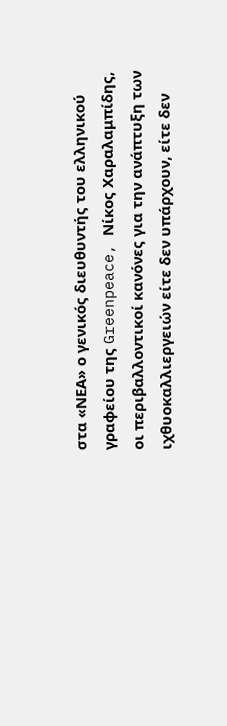στα «ΝΕΑ» ο γενικός διευθυντής του ελληνικού γραφείου της Greenpeace, Νίκος Χαραλαμπίδης, οι περιβαλλοντικοί κανόνες για την ανάπτυξη των ιχθυοκαλλιεργειών είτε δεν υπάρχουν, είτε δεν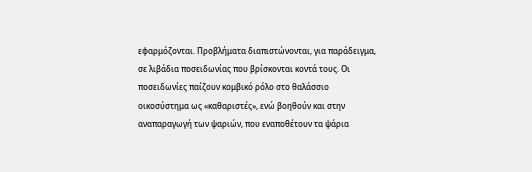εφαρμόζονται. Προβλήματα διαπιστώνονται, για παράδειγμα, σε λιβάδια ποσειδωνίας που βρίσκονται κοντά τους. Οι ποσειδωνίες παίζουν κομβικό ρόλο στο θαλάσσιο οικοσύστημα ως «καθαριστές», ενώ βοηθούν και στην αναπαραγωγή των ψαριών, που εναποθέτουν τα ψάρια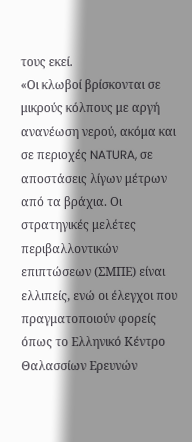τους εκεί.
«Οι κλωβοί βρίσκονται σε μικρούς κόλπους με αργή ανανέωση νερού, ακόμα και σε περιοχές NATURA, σε αποστάσεις λίγων μέτρων από τα βράχια. Οι στρατηγικές μελέτες περιβαλλοντικών επιπτώσεων (ΣΜΠΕ) είναι ελλιπείς, ενώ οι έλεγχοι που πραγματοποιούν φορείς όπως το Ελληνικό Κέντρο Θαλασσίων Ερευνών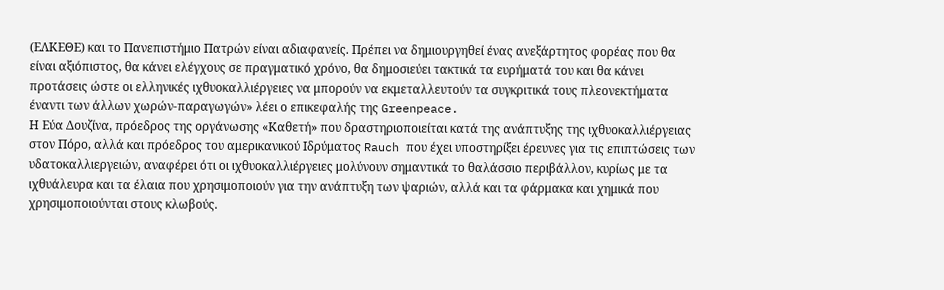(ΕΛΚΕΘΕ) και το Πανεπιστήμιο Πατρών είναι αδιαφανείς. Πρέπει να δημιουργηθεί ένας ανεξάρτητος φορέας που θα είναι αξιόπιστος, θα κάνει ελέγχους σε πραγματικό χρόνο, θα δημοσιεύει τακτικά τα ευρήματά του και θα κάνει προτάσεις ώστε οι ελληνικές ιχθυοκαλλιέργειες να μπορούν να εκμεταλλευτούν τα συγκριτικά τους πλεονεκτήματα έναντι των άλλων χωρών-παραγωγών» λέει ο επικεφαλής της Greenpeace.
Η Εύα Δουζίνα, πρόεδρος της οργάνωσης «Καθετή» που δραστηριοποιείται κατά της ανάπτυξης της ιχθυοκαλλιέργειας στον Πόρο, αλλά και πρόεδρος του αμερικανικού Ιδρύματος Rauch που έχει υποστηρίξει έρευνες για τις επιπτώσεις των υδατοκαλλιεργειών, αναφέρει ότι οι ιχθυοκαλλιέργειες μολύνουν σημαντικά το θαλάσσιο περιβάλλον, κυρίως με τα ιχθυάλευρα και τα έλαια που χρησιμοποιούν για την ανάπτυξη των ψαριών, αλλά και τα φάρμακα και χημικά που χρησιμοποιούνται στους κλωβούς.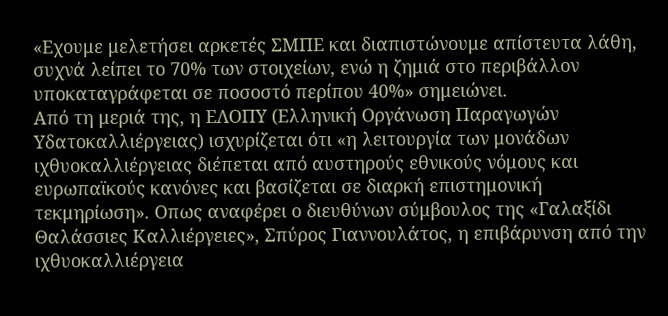«Εχουμε μελετήσει αρκετές ΣΜΠΕ και διαπιστώνουμε απίστευτα λάθη, συχνά λείπει το 70% των στοιχείων, ενώ η ζημιά στο περιβάλλον υποκαταγράφεται σε ποσοστό περίπου 40%» σημειώνει.
Από τη μεριά της, η ΕΛΟΠΥ (Ελληνική Οργάνωση Παραγωγών Υδατοκαλλιέργειας) ισχυρίζεται ότι «η λειτουργία των μονάδων ιχθυοκαλλιέργειας διέπεται από αυστηρούς εθνικούς νόμους και ευρωπαϊκούς κανόνες και βασίζεται σε διαρκή επιστημονική τεκμηρίωση». Οπως αναφέρει ο διευθύνων σύμβουλος της «Γαλαξίδι Θαλάσσιες Καλλιέργειες», Σπύρος Γιαννουλάτος, η επιβάρυνση από την ιχθυοκαλλιέργεια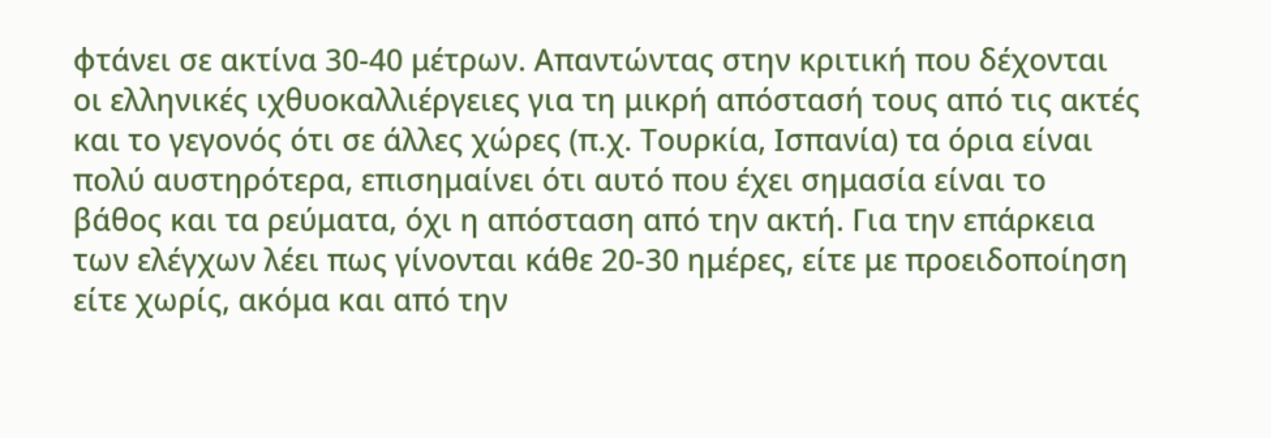φτάνει σε ακτίνα 30-40 μέτρων. Απαντώντας στην κριτική που δέχονται οι ελληνικές ιχθυοκαλλιέργειες για τη μικρή απόστασή τους από τις ακτές και το γεγονός ότι σε άλλες χώρες (π.χ. Τουρκία, Ισπανία) τα όρια είναι πολύ αυστηρότερα, επισημαίνει ότι αυτό που έχει σημασία είναι το βάθος και τα ρεύματα, όχι η απόσταση από την ακτή. Για την επάρκεια των ελέγχων λέει πως γίνονται κάθε 20-30 ημέρες, είτε με προειδοποίηση είτε χωρίς, ακόμα και από την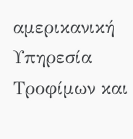αμερικανική Υπηρεσία Τροφίμων και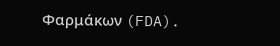Φαρμάκων (FDA).